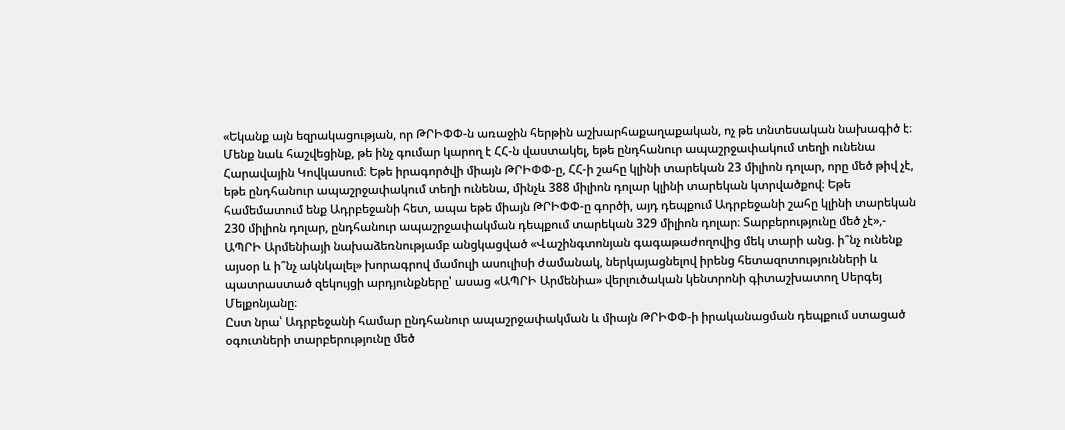«Եկանք այն եզրակացության, որ ԹՐԻՓՓ-ն առաջին հերթին աշխարհաքաղաքական, ոչ թե տնտեսական նախագիծ է։ Մենք նաև հաշվեցինք, թե ինչ գումար կարող է ՀՀ-ն վաստակել, եթե ընդհանուր ապաշրջափակում տեղի ունենա Հարավային Կովկասում։ Եթե իրագործվի միայն ԹՐԻՓՓ-ը, ՀՀ-ի շահը կլինի տարեկան 23 միլիոն դոլար, որը մեծ թիվ չէ, եթե ընդհանուր ապաշրջափակում տեղի ունենա, մինչև 388 միլիոն դոլար կլինի տարեկան կտրվածքով։ Եթե համեմատում ենք Ադրբեջանի հետ, ապա եթե միայն ԹՐԻՓՓ-ը գործի, այդ դեպքում Ադրբեջանի շահը կլինի տարեկան 230 միլիոն դոլար, ընդհանուր ապաշրջափակման դեպքում տարեկան 329 միլիոն դոլար։ Տարբերությունը մեծ չէ»,- ԱՊՐԻ Արմենիայի նախաձեռնությամբ անցկացված «Վաշինգտոնյան գագաթաժողովից մեկ տարի անց. ի՞նչ ունենք այսօր և ի՞նչ ակնկալել» խորագրով մամուլի ասուլիսի ժամանակ, ներկայացնելով իրենց հետազոտությունների և պատրաստած զեկույցի արդյունքները՝ ասաց «ԱՊՐԻ Արմենիա» վերլուծական կենտրոնի գիտաշխատող Սերգեյ Մելքոնյանը։
Ըստ նրա՝ Ադրբեջանի համար ընդհանուր ապաշրջափակման և միայն ԹՐԻՓՓ-ի իրականացման դեպքում ստացած օգուտների տարբերությունը մեծ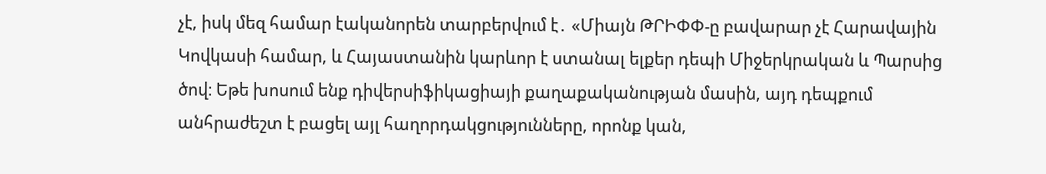չէ, իսկ մեզ համար էականորեն տարբերվում է․ «Միայն ԹՐԻՓՓ-ը բավարար չէ Հարավային Կովկասի համար, և Հայաստանին կարևոր է ստանալ ելքեր դեպի Միջերկրական և Պարսից ծով։ Եթե խոսում ենք դիվերսիֆիկացիայի քաղաքականության մասին, այդ դեպքում անհրաժեշտ է բացել այլ հաղորդակցությունները, որոնք կան,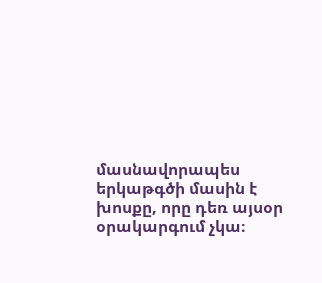մասնավորապես երկաթգծի մասին է խոսքը, որը դեռ այսօր օրակարգում չկա։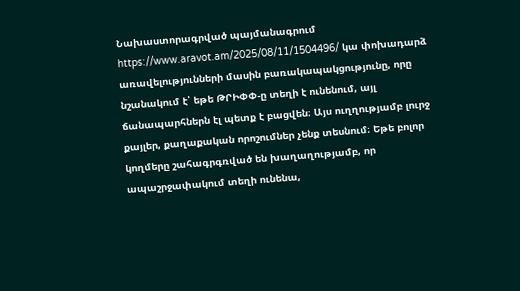Նախաստորագրված պայմանագրում https://www.aravot.am/2025/08/11/1504496/ կա փոխադարձ առավելությունների մասին բառակապակցությունը, որը նշանակում է՝ եթե ԹՐԻՓՓ-ը տեղի է ունենում, այլ ճանապարհներն էլ պետք է բացվեն։ Այս ուղղությամբ լուրջ քայլեր, քաղաքական որոշումներ չենք տեսնում։ Եթե բոլոր կողմերը շահագրգռված են խաղաղությամբ, որ ապաշրջափակում տեղի ունենա,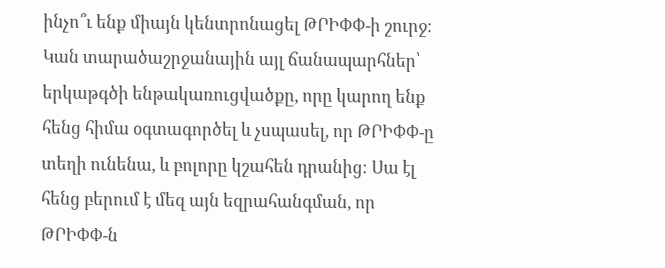ինչո՞ւ ենք միայն կենտրոնացել ԹՐԻՓՓ-ի շուրջ։ Կան տարածաշրջանային այլ ճանապարհներ՝ երկաթգծի ենթակառուցվածքը, որը կարող ենք հենց հիմա օգտագործել և չսպասել, որ ԹՐԻՓՓ-ը տեղի ունենա, և բոլորը կշահեն դրանից։ Սա էլ հենց բերում է մեզ այն եզրահանգման, որ ԹՐԻՓՓ-ն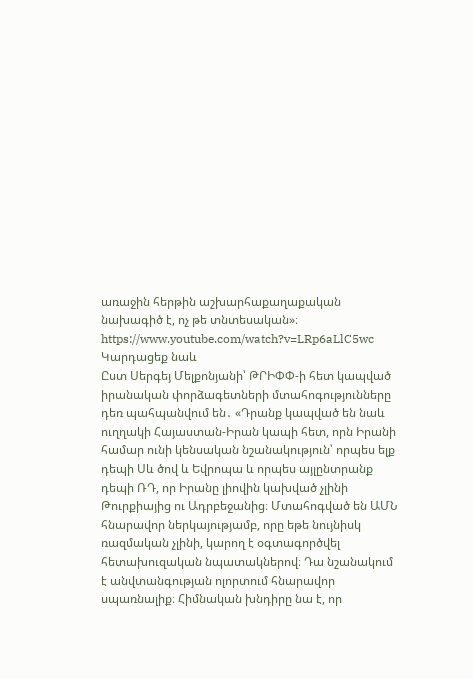առաջին հերթին աշխարհաքաղաքական նախագիծ է, ոչ թե տնտեսական»։
https://www.youtube.com/watch?v=LRp6aLlC5wc
Կարդացեք նաև
Ըստ Սերգեյ Մելքոնյանի՝ ԹՐԻՓՓ-ի հետ կապված իրանական փորձագետների մտահոգությունները դեռ պահպանվում են․ «Դրանք կապված են նաև ուղղակի Հայաստան-Իրան կապի հետ, որն Իրանի համար ունի կենսական նշանակություն՝ որպես ելք դեպի Սև ծով և Եվրոպա և որպես այլընտրանք դեպի ՌԴ, որ Իրանը լիովին կախված չլինի Թուրքիայից ու Ադրբեջանից։ Մտահոգված են ԱՄՆ հնարավոր ներկայությամբ, որը եթե նույնիսկ ռազմական չլինի, կարող է օգտագործվել հետախուզական նպատակներով։ Դա նշանակում է անվտանգության ոլորտում հնարավոր սպառնալիք։ Հիմնական խնդիրը նա է, որ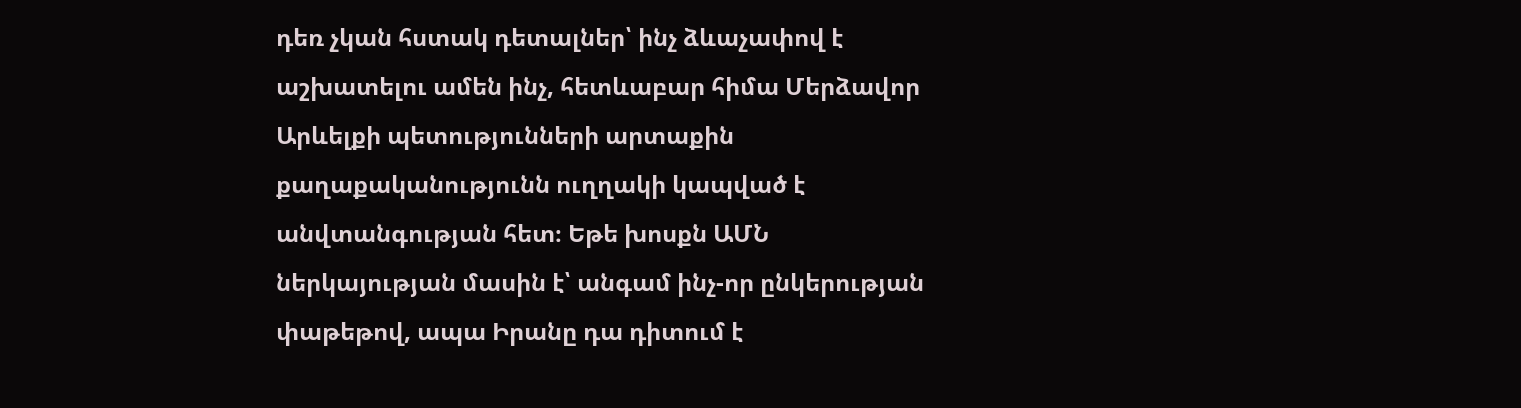դեռ չկան հստակ դետալներ՝ ինչ ձևաչափով է աշխատելու ամեն ինչ, հետևաբար հիմա Մերձավոր Արևելքի պետությունների արտաքին քաղաքականությունն ուղղակի կապված է անվտանգության հետ։ Եթե խոսքն ԱՄՆ ներկայության մասին է՝ անգամ ինչ-որ ընկերության փաթեթով, ապա Իրանը դա դիտում է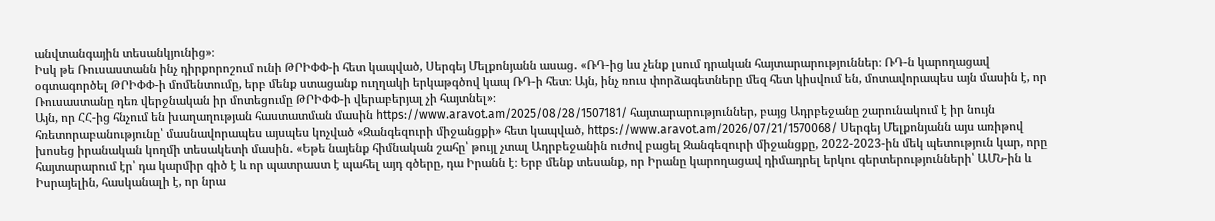անվտանգային տեսանկյունից»։
Իսկ թե Ռուսաստանն ինչ դիրքորոշում ունի ԹՐԻՓՓ-ի հետ կապված, Սերգեյ Մելքոնյանն ասաց․ «ՌԴ-ից ևս չենք լսում դրական հայտարարություններ։ ՌԴ-ն կարողացավ օգտագործել ԹՐԻՓՓ-ի մոմենտումը, երբ մենք ստացանք ուղղակի երկաթգծով կապ ՌԴ-ի հետ։ Այն, ինչ ռուս փորձագետները մեզ հետ կիսվում են, մոտավորապես այն մասին է, որ Ռուսաստանը դեռ վերջնական իր մոտեցումը ԹՐԻՓՓ-ի վերաբերյալ չի հայտնել»։
Այն, որ ՀՀ-ից հնչում են խաղաղության հաստատման մասին https://www.aravot.am/2025/08/28/1507181/ հայտարարություններ, բայց Ադրբեջանը շարունակում է իր նույն հռետորաբանությունը՝ մասնավորապես այսպես կոչված «Զանգեզուրի միջանցքի» հետ կապված, https://www.aravot.am/2026/07/21/1570068/ Սերգեյ Մելքոնյանն այս առիթով խոսեց իրանական կողմի տեսակետի մասին․ «Եթե նայենք հիմնական շահը՝ թույլ չտալ Ադրբեջանին ուժով բացել Զանգեզուրի միջանցքը, 2022-2023-ին մեկ պետություն կար, որը հայտարարում էր՝ դա կարմիր գիծ է և որ պատրաստ է պահել այդ գծերը, դա Իրանն է։ Երբ մենք տեսանք, որ Իրանը կարողացավ դիմադրել երկու գերտերությունների՝ ԱՄՆ-ին և Իսրայելին, հասկանալի է, որ նրա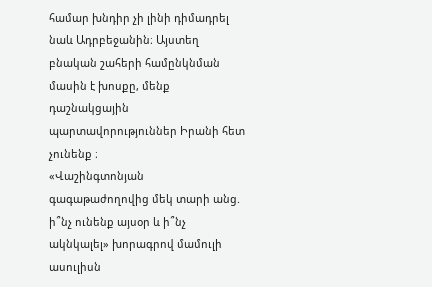համար խնդիր չի լինի դիմադրել նաև Ադրբեջանին։ Այստեղ բնական շահերի համընկնման մասին է խոսքը, մենք դաշնակցային պարտավորություններ Իրանի հետ չունենք ։
«Վաշինգտոնյան գագաթաժողովից մեկ տարի անց. ի՞նչ ունենք այսօր և ի՞նչ ակնկալել» խորագրով մամուլի ասուլիսն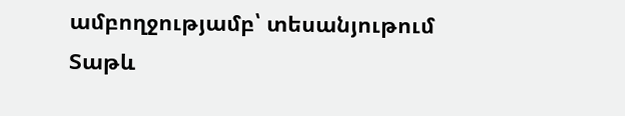ամբողջությամբ՝ տեսանյութում
Տաթև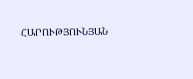ՀԱՐՈՒԹՅՈՒՆՅԱՆ